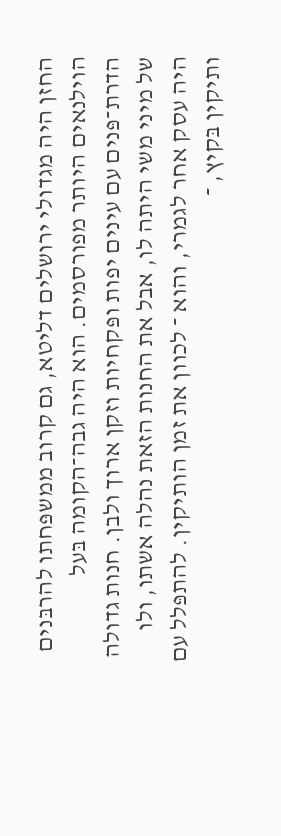החזן היה מגדולי ירושלים דליטא, גם קרוב ממשפּחתו להרבּנים הוילנאים היותר מפורסמים. הוא היה גבה־הקומה בּעל הדרת־פּנים עם עינים יפות ופּקחיות וזקן ארוך ולבן. חנות גדולה של מיני משי היתה לו, אבל את החנות הזאת נהלה אשתו, ולו היה עסק אחר לגמרי, והוא ־ לכוון את זמן הותיקין. להתפּלל עם ותיקין בּקיץ, ־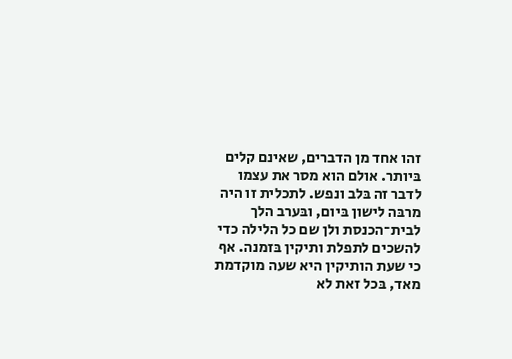זהו אחד מן הדברים, שאינם קלים בּיותר. אולם הוא מסר את עצמו לדבר זה בּלב ונפש. לתכלית זו היה מרבּה לישון בּיום, ובּערב הלך לבית־הכנסת ולן שם כל הלילה כדי להשכים לתפלת ותיקין בּזמנה. אף כי שעת הותיקין היא שעה מוקדמת מאד, בּכל זאת לא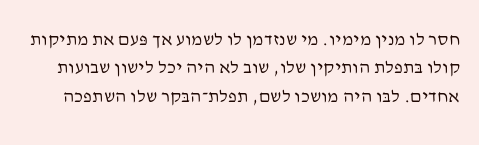חסר לו מנין מימיו. מי שנזדמן לו לשמוע אך פּעם את מתיקות קולו בּתפלת הותיקין שלו, שוב לא היה יכל לישון שבועות אחדים. לבּו היה מושכו לשם, תפלת־הבּקר שלו השתפכה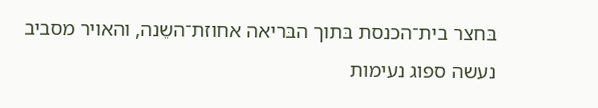בּחצר בית־הכנסת בּתוך הבּריאה אחוזת־השֵנה, והאויר מסביב נעשה ספוג נעימות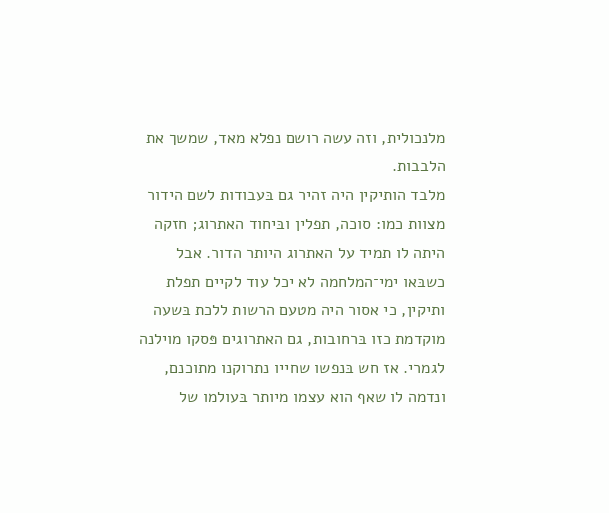מלנכולית, וזה עשה רושם נפלא מאד, שמשך את הלבבות.
מלבד הותיקין היה זהיר גם בּעבודות לשם הידור מצוות כמו: סוכה, תפלין ובּיחוד האתרוג; חזקה היתה לו תמיד על האתרוג היותר הדור. אבל כשבּאו ימי־המלחמה לא יכל עוד לקיים תפלת ותיקין, כי אסור היה מטעם הרשות ללכת בּשעה מוקדמת כזו בּרחובות, גם האתרוגים פּסקו מוילנה לגמרי. אז חש בּנפשו שחייו נתרוקנו מתוכנם, ונדמה לו שאף הוא עצמו מיותר בּעולמו של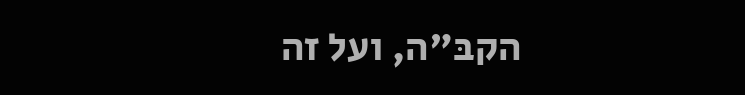הקבּ"ה, ועל זה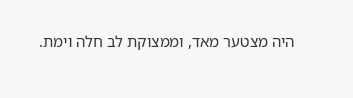היה מצטער מאד, וממצוקת לב חלה וימת.